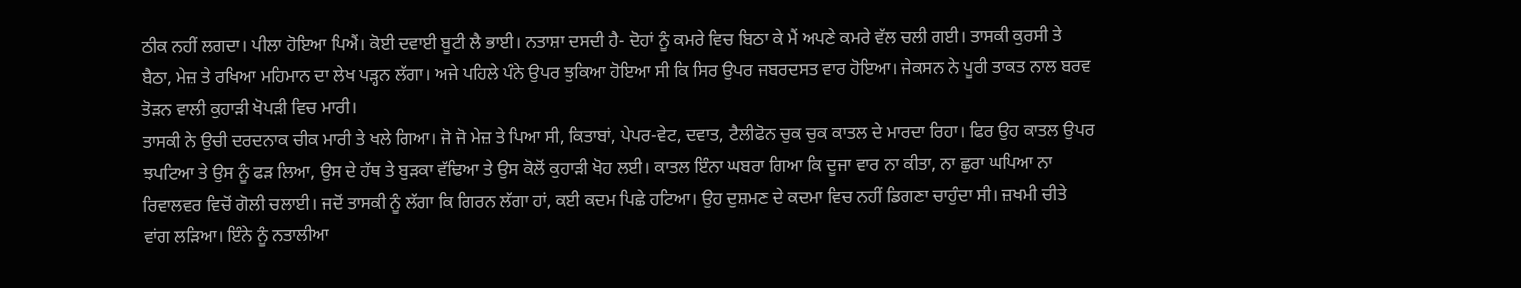ਠੀਕ ਨਹੀਂ ਲਗਦਾ। ਪੀਲਾ ਹੋਇਆ ਪਿਐਂ। ਕੋਈ ਦਵਾਈ ਬੂਟੀ ਲੈ ਭਾਈ। ਨਤਾਸ਼ਾ ਦਸਦੀ ਹੈ- ਦੋਹਾਂ ਨੂੰ ਕਮਰੇ ਵਿਚ ਬਿਠਾ ਕੇ ਮੈਂ ਅਪਣੇ ਕਮਰੇ ਵੱਲ ਚਲੀ ਗਈ। ਤਾਸਕੀ ਕੁਰਸੀ ਤੇ ਬੈਠਾ, ਮੇਜ਼ ਤੇ ਰਖਿਆ ਮਹਿਮਾਨ ਦਾ ਲੇਖ ਪੜ੍ਹਨ ਲੱਗਾ। ਅਜੇ ਪਹਿਲੇ ਪੰਨੇ ਉਪਰ ਝੁਕਿਆ ਹੋਇਆ ਸੀ ਕਿ ਸਿਰ ਉਪਰ ਜਬਰਦਸਤ ਵਾਰ ਹੋਇਆ। ਜੇਕਸਨ ਨੇ ਪੂਰੀ ਤਾਕਤ ਨਾਲ ਬਰਵ ਤੋੜਨ ਵਾਲੀ ਕੁਹਾੜੀ ਖੋਪੜੀ ਵਿਚ ਮਾਰੀ।
ਤਾਸਕੀ ਨੇ ਉਚੀ ਦਰਦਨਾਕ ਚੀਕ ਮਾਰੀ ਤੇ ਖਲੇ ਗਿਆ। ਜੋ ਜੋ ਮੇਜ਼ ਤੇ ਪਿਆ ਸੀ, ਕਿਤਾਬਾਂ, ਪੇਪਰ-ਵੇਟ, ਦਵਾਤ, ਟੈਲੀਫੋਨ ਚੁਕ ਚੁਕ ਕਾਤਲ ਦੇ ਮਾਰਦਾ ਰਿਹਾ। ਫਿਰ ਉਹ ਕਾਤਲ ਉਪਰ ਝਪਟਿਆ ਤੇ ਉਸ ਨੂੰ ਫੜ ਲਿਆ, ਉਸ ਦੇ ਹੱਥ ਤੇ ਬੁੜਕਾ ਵੱਢਿਆ ਤੇ ਉਸ ਕੋਲੋਂ ਕੁਹਾੜੀ ਖੋਹ ਲਈ। ਕਾਤਲ ਇੰਨਾ ਘਬਰਾ ਗਿਆ ਕਿ ਦੂਜਾ ਵਾਰ ਨਾ ਕੀਤਾ, ਨਾ ਛੁਰਾ ਘਪਿਆ ਨਾ ਰਿਵਾਲਵਰ ਵਿਚੋਂ ਗੋਲੀ ਚਲਾਈ। ਜਦੋਂ ਤਾਸਕੀ ਨੂੰ ਲੱਗਾ ਕਿ ਗਿਰਨ ਲੱਗਾ ਹਾਂ, ਕਈ ਕਦਮ ਪਿਛੇ ਹਟਿਆ। ਉਹ ਦੁਸ਼ਮਣ ਦੇ ਕਦਮਾ ਵਿਚ ਨਹੀਂ ਡਿਗਣਾ ਚਾਹੁੰਦਾ ਸੀ। ਜ਼ਖਮੀ ਚੀਤੇ ਵਾਂਗ ਲੜਿਆ। ਇੰਨੇ ਨੂੰ ਨਤਾਲੀਆ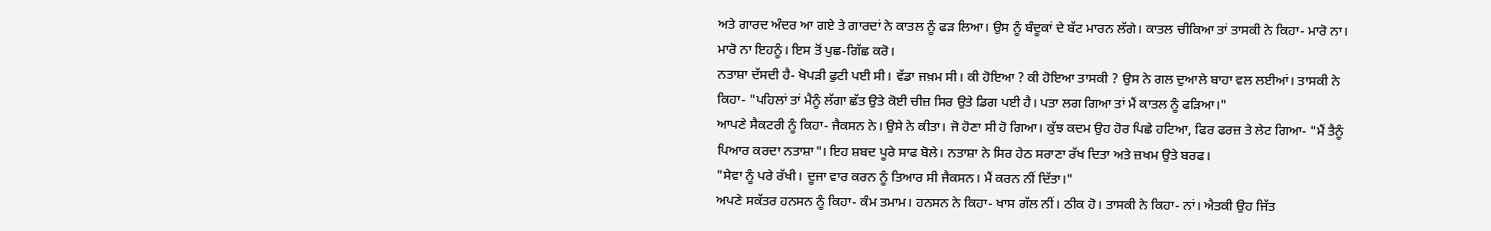ਅਤੇ ਗਾਰਦ ਅੰਦਰ ਆ ਗਏ ਤੇ ਗਾਰਦਾਂ ਨੇ ਕਾਤਲ ਨੂੰ ਫੜ ਲਿਆ। ਉਸ ਨੂੰ ਬੰਦੂਕਾਂ ਦੇ ਬੱਟ ਮਾਰਨ ਲੱਗੇ। ਕਾਤਲ ਚੀਕਿਆ ਤਾਂ ਤਾਸਕੀ ਨੇ ਕਿਹਾ- ਮਾਰੋ ਨਾ। ਮਾਰੋ ਨਾ ਇਹਨੂੰ। ਇਸ ਤੋਂ ਪੁਛ-ਗਿੱਛ ਕਰੋ।
ਨਤਾਸ਼ਾ ਦੱਸਦੀ ਹੈ- ਖੋਪੜੀ ਫੁਟੀ ਪਈ ਸੀ। ਵੱਡਾ ਜਖ਼ਮ ਸੀ। ਕੀ ਹੋਇਆ ? ਕੀ ਹੋਇਆ ਤਾਸਕੀ ? ਉਸ ਨੇ ਗਲ ਦੁਆਲੇ ਬਾਹਾ ਵਲ ਲਈਆਂ। ਤਾਸਕੀ ਨੇ ਕਿਹਾ- "ਪਹਿਲਾਂ ਤਾਂ ਮੈਨੂੰ ਲੱਗਾ ਛੱਤ ਉਤੇ ਕੋਈ ਚੀਜ਼ ਸਿਰ ਉਤੇ ਡਿਗ ਪਈ ਹੈ। ਪਤਾ ਲਗ ਗਿਆ ਤਾਂ ਮੈਂ ਕਾਤਲ ਨੂੰ ਫੜਿਆ।"
ਆਪਣੇ ਸੈਕਟਰੀ ਨੂੰ ਕਿਹਾ- ਜੈਕਸਨ ਨੇ। ਉਸੇ ਨੇ ਕੀਤਾ। ਜੋ ਹੋਣਾ ਸੀ ਹੋ ਗਿਆ। ਕੁੱਝ ਕਦਮ ਉਹ ਹੋਰ ਪਿਛੇ ਹਟਿਆ, ਫਿਰ ਫਰਜ਼ ਤੇ ਲੇਟ ਗਿਆ- "ਮੈਂ ਤੈਨੂੰ ਪਿਆਰ ਕਰਦਾ ਨਤਾਸ਼ਾ"। ਇਹ ਸ਼ਬਦ ਪੂਰੇ ਸਾਫ ਬੋਲੇ। ਨਤਾਸ਼ਾ ਨੇ ਸਿਰ ਹੇਠ ਸਰਾਣਾ ਰੱਖ ਦਿਤਾ ਅਤੇ ਜ਼ਖਮ ਉਤੇ ਬਰਫ।
"ਸੇਵਾ ਨੂੰ ਪਰੇ ਰੱਖੀ। ਦੂਜਾ ਵਾਰ ਕਰਨ ਨੂੰ ਤਿਆਰ ਸੀ ਜੈਕਸਨ। ਮੈਂ ਕਰਨ ਨੀਂ ਦਿੱਤਾ।"
ਅਪਣੇ ਸਕੱਤਰ ਹਨਸਨ ਨੂੰ ਕਿਹਾ- ਕੰਮ ਤਮਾਮ। ਹਨਸਨ ਨੇ ਕਿਹਾ- ਖਾਸ ਗੱਲ ਨੀਂ। ਠੀਕ ਹੋ। ਤਾਸਕੀ ਨੇ ਕਿਹਾ- ਨਾਂ। ਐਤਕੀ ਉਹ ਜਿੱਤ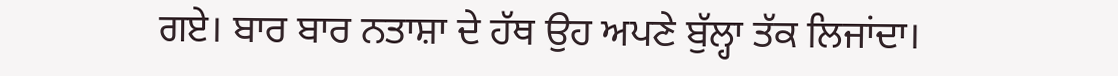ਗਏ। ਬਾਰ ਬਾਰ ਨਤਾਸ਼ਾ ਦੇ ਹੱਥ ਉਹ ਅਪਣੇ ਬੁੱਲ੍ਹਾ ਤੱਕ ਲਿਜਾਂਦਾ।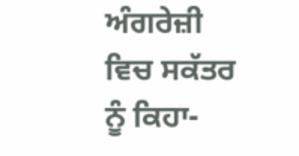ਅੰਗਰੇਜ਼ੀ ਵਿਚ ਸਕੱਤਰ ਨੂੰ ਕਿਹਾ-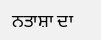ਨਤਾਸ਼ਾ ਦਾ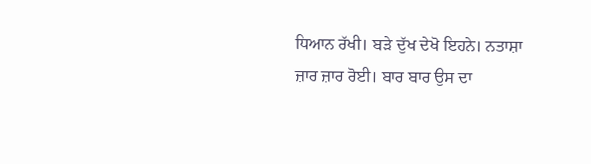ਧਿਆਨ ਰੱਖੀ। ਬੜੇ ਦੁੱਖ ਦੇਖੋ ਇਹਨੇ। ਨਤਾਸ਼ਾ ਜ਼ਾਰ ਜ਼ਾਰ ਰੋਈ। ਬਾਰ ਬਾਰ ਉਸ ਦਾ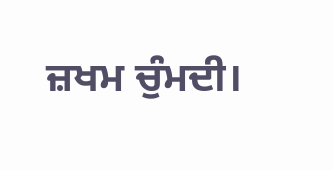ਜ਼ਖਮ ਚੁੰਮਦੀ।